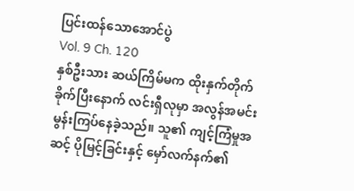ပြင်းထန်သောအောင်ပွဲ
Vol. 9 Ch. 120
နှစ်ဦးသား ဆယ်ကြိမ်မက ထိုးနှက်တိုက်ခိုက်ပြီးနောက် လင်းရှီလုမှာ အလွန်အမင်း မွန်းကြပ်နေခဲ့သည်။ သူ၏ ကျင့်ကြံမှုအဆင့် ပိုမြင့်ခြင်းနှင့် မှော်လက်နက်၏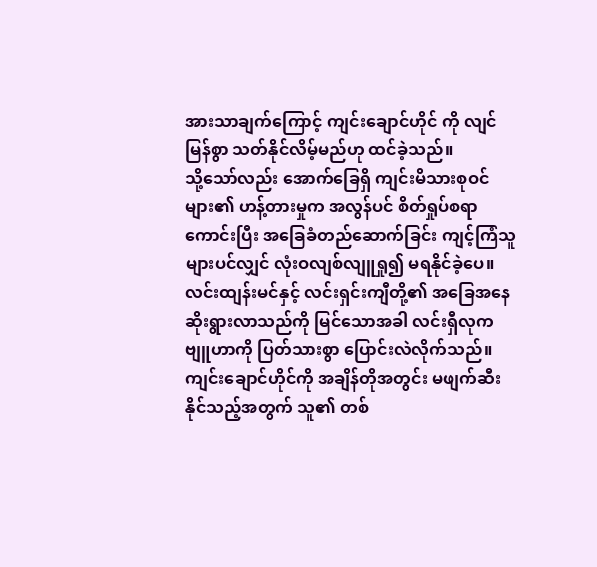အားသာချက်ကြောင့် ကျင်းချောင်ဟိုင် ကို လျင်မြန်စွာ သတ်နိုင်လိမ့်မည်ဟု ထင်ခဲ့သည်။
သို့သော်လည်း အောက်ခြေရှိ ကျင်းမိသားစုဝင်များ၏ ဟန့်တားမှုက အလွန်ပင် စိတ်ရှုပ်စရာ ကောင်းပြီး အခြေခံတည်ဆောက်ခြင်း ကျင့်ကြံသူများပင်လျှင် လုံးဝလျစ်လျူရှု၍ မရနိုင်ခဲ့ပေ။
လင်းထျန်းမင်နှင့် လင်းရှင်းကျီတို့၏ အခြေအနေ ဆိုးရွားလာသည်ကို မြင်သောအခါ လင်းရှီလုက ဗျူဟာကို ပြတ်သားစွာ ပြောင်းလဲလိုက်သည်။
ကျင်းချောင်ဟိုင်ကို အချိန်တိုအတွင်း မဖျက်ဆီးနိုင်သည့်အတွက် သူ၏ တစ်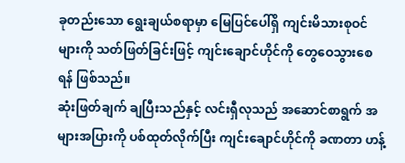ခုတည်းသော ရွေးချယ်စရာမှာ မြေပြင်ပေါ်ရှိ ကျင်းမိသားစုဝင်များကို သတ်ဖြတ်ခြင်းဖြင့် ကျင်းချောင်ဟိုင်ကို တွေဝေသွားစေရန် ဖြစ်သည်။
ဆုံးဖြတ်ချက် ချပြီးသည်နှင့် လင်းရှီလုသည် အဆောင်စာရွက် အများအပြားကို ပစ်ထုတ်လိုက်ပြီး ကျင်းချောင်ဟိုင်ကို ခဏတာ ဟန့်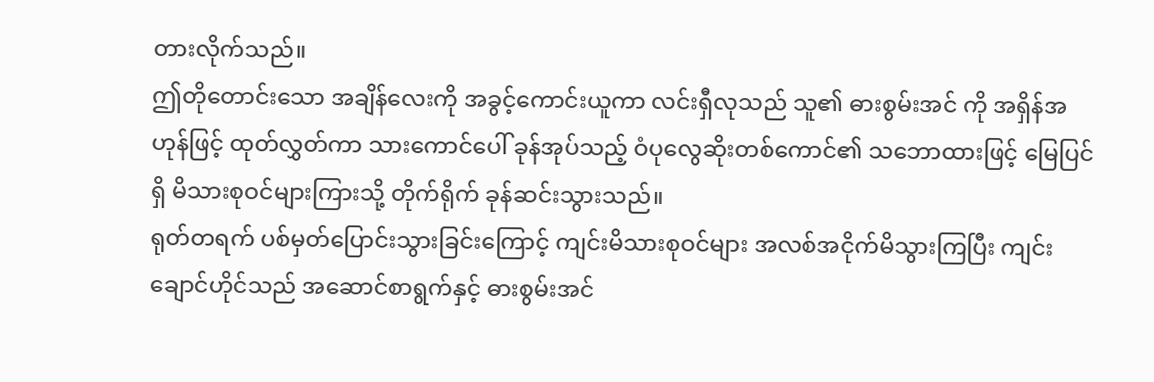တားလိုက်သည်။
ဤတိုတောင်းသော အချိန်လေးကို အခွင့်ကောင်းယူကာ လင်းရှီလုသည် သူ၏ ဓားစွမ်းအင် ကို အရှိန်အဟုန်ဖြင့် ထုတ်လွှတ်ကာ သားကောင်ပေါ် ခုန်အုပ်သည့် ဝံပုလွေဆိုးတစ်ကောင်၏ သဘောထားဖြင့် မြေပြင်ရှိ မိသားစုဝင်များကြားသို့ တိုက်ရိုက် ခုန်ဆင်းသွားသည်။
ရုတ်တရက် ပစ်မှတ်ပြောင်းသွားခြင်းကြောင့် ကျင်းမိသားစုဝင်များ အလစ်အငိုက်မိသွားကြပြီး ကျင်းချောင်ဟိုင်သည် အဆောင်စာရွက်နှင့် ဓားစွမ်းအင်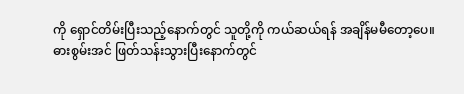ကို ရှောင်တိမ်းပြီးသည့်နောက်တွင် သူတို့ကို ကယ်ဆယ်ရန် အချိန်မမီတော့ပေ။
ဓားစွမ်းအင် ဖြတ်သန်းသွားပြီးနောက်တွင်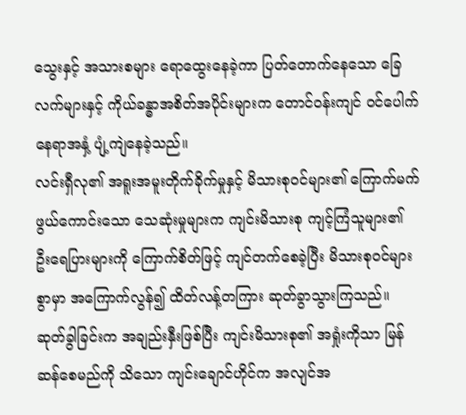သွေးနှင့် အသားစများ ရောထွေးနေခဲ့ကာ ပြတ်တောက်နေသော ခြေလက်များနှင့် ကိုယ်ခန္ဓာအစိတ်အပိုင်းများက တောင်ဝန်းကျင် ဝင်ပေါက်နေရာအနှံ့ ပျံ့ကျဲနေခဲ့သည်။
လင်းရှီလု၏ အရူးအမူးတိုက်ခိုက်မှုနှင့် မိသားစုဝင်များ၏ ကြောက်မက်ဖွယ်ကောင်းသော သေဆုံးမှုများက ကျင်းမိသားစု ကျင့်ကြံသူများ၏ ဦးရေပြားများကို ကြောက်စိတ်ဖြင့် ကျင်တက်စေခဲ့ပြီး မိသားစုဝင်များစွာမှာ အကြောက်လွန်၍ ထိတ်လန့်တကြား ဆုတ်ခွာသွားကြသည်။
ဆုတ်ခွါခြင်းက အချည်းနှီးဖြစ်ပြီး ကျင်းမိသားစု၏ အရှုံးကိုသာ မြန်ဆန်စေမည်ကို သိသော ကျင်းချောင်ဟိုင်က အလျင်အ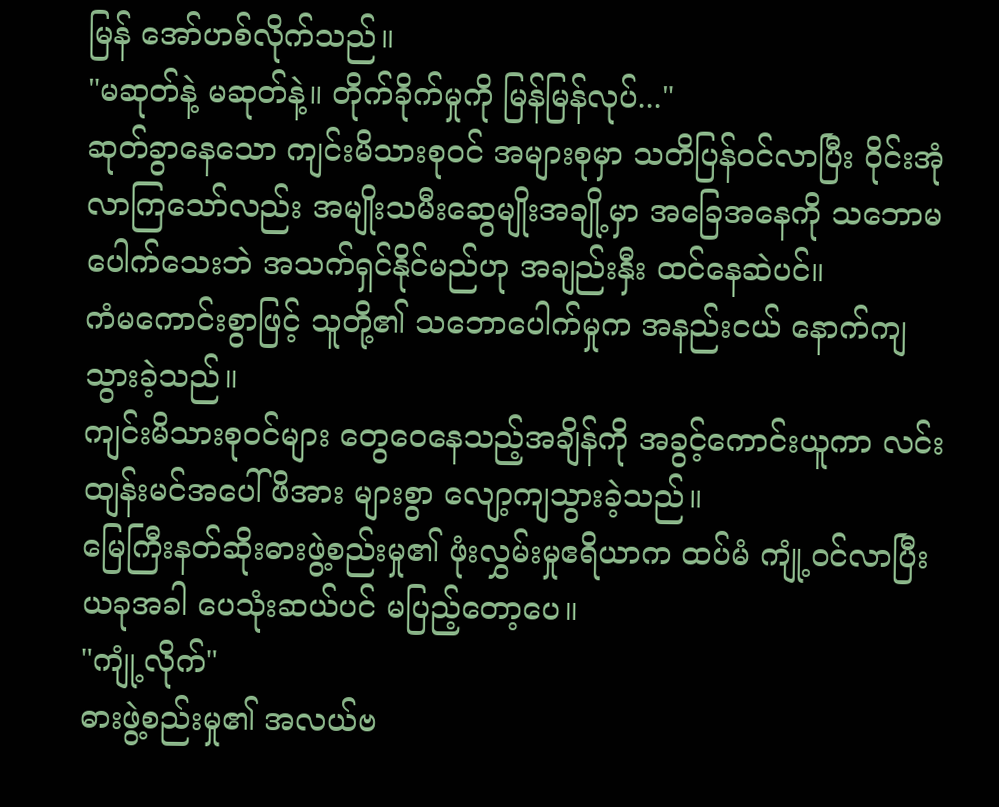မြန် အော်ဟစ်လိုက်သည်။
"မဆုတ်နဲ့ မဆုတ်နဲ့။ တိုက်ခိုက်မှုကို မြန်မြန်လုပ်..."
ဆုတ်ခွာနေသော ကျင်းမိသားစုဝင် အများစုမှာ သတိပြန်ဝင်လာပြီး ဝိုင်းအုံလာကြသော်လည်း အမျိုးသမီးဆွေမျိုးအချို့မှာ အခြေအနေကို သဘောမပေါက်သေးဘဲ အသက်ရှင်နိုင်မည်ဟု အချည်းနှီး ထင်နေဆဲပင်။
ကံမကောင်းစွာဖြင့် သူတို့၏ သဘောပေါက်မှုက အနည်းငယ် နောက်ကျသွားခဲ့သည်။
ကျင်းမိသားစုဝင်များ တွေဝေနေသည့်အချိန်ကို အခွင့်ကောင်းယူကာ လင်းထျန်းမင်အပေါ် ဖိအား များစွာ လျော့ကျသွားခဲ့သည်။
မြေကြီးနတ်ဆိုးဓားဖွဲ့စည်းမှု၏ ဖုံးလွှမ်းမှုဧရိယာက ထပ်မံ ကျုံ့ဝင်လာပြီး ယခုအခါ ပေသုံးဆယ်ပင် မပြည့်တော့ပေ။
"ကျုံ့လိုက်"
ဓားဖွဲ့စည်းမှု၏ အလယ်ဗ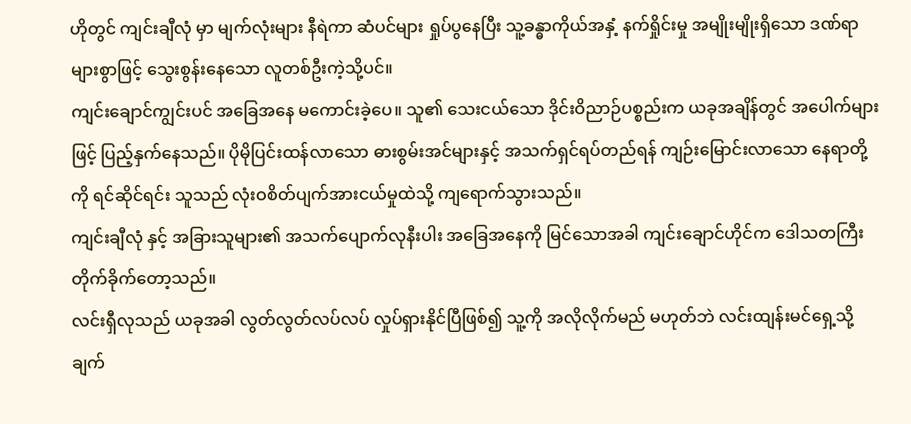ဟိုတွင် ကျင်းချီလုံ မှာ မျက်လုံးများ နီရဲကာ ဆံပင်များ ရှုပ်ပွနေပြီး သူ့ခန္ဓာကိုယ်အနှံ့ နက်ရှိုင်းမှု အမျိုးမျိုးရှိသော ဒဏ်ရာများစွာဖြင့် သွေးစွန်းနေသော လူတစ်ဦးကဲ့သို့ပင်။
ကျင်းချောင်ကျွင်းပင် အခြေအနေ မကောင်းခဲ့ပေ။ သူ၏ သေးငယ်သော ဒိုင်းဝိညာဉ်ပစ္စည်းက ယခုအချိန်တွင် အပေါက်များဖြင့် ပြည့်နှက်နေသည်။ ပိုမိုပြင်းထန်လာသော ဓားစွမ်းအင်များနှင့် အသက်ရှင်ရပ်တည်ရန် ကျဉ်းမြောင်းလာသော နေရာတို့ကို ရင်ဆိုင်ရင်း သူသည် လုံးဝစိတ်ပျက်အားငယ်မှုထဲသို့ ကျရောက်သွားသည်။
ကျင်းချီလုံ နှင့် အခြားသူများ၏ အသက်ပျောက်လုနီးပါး အခြေအနေကို မြင်သောအခါ ကျင်းချောင်ဟိုင်က ဒေါသတကြီး တိုက်ခိုက်တော့သည်။
လင်းရှီလုသည် ယခုအခါ လွတ်လွတ်လပ်လပ် လှုပ်ရှားနိုင်ပြီဖြစ်၍ သူ့ကို အလိုလိုက်မည် မဟုတ်ဘဲ လင်းထျန်းမင်ရှေ့သို့ ချက်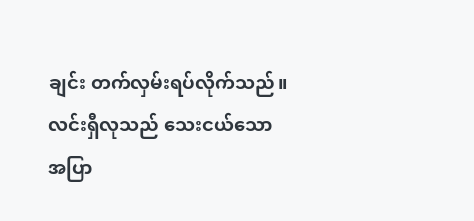ချင်း တက်လှမ်းရပ်လိုက်သည်။
လင်းရှီလုသည် သေးငယ်သော အပြာ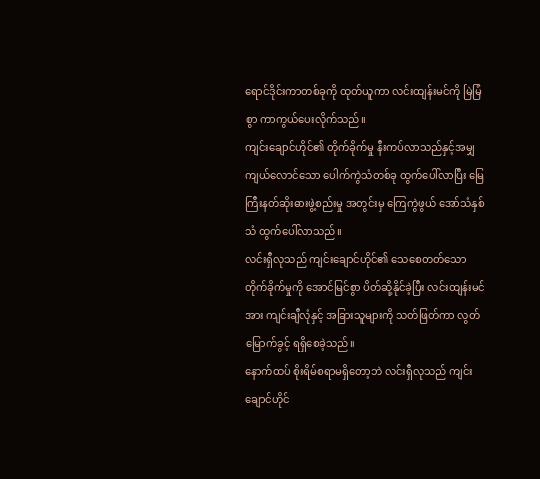ရောင်ဒိုင်းကာတစ်ခုကို ထုတ်ယူကာ လင်းထျန်းမင်ကို မြဲမြံစွာ ကာကွယ်ပေးလိုက်သည်။
ကျင်းချောင်ဟိုင်၏ တိုက်ခိုက်မှု နီးကပ်လာသည်နှင့်အမျှ ကျယ်လောင်သော ပေါက်ကွဲသံတစ်ခု ထွက်ပေါ်လာပြီး မြေကြီးနတ်ဆိုးဓားဖွဲ့စည်းမှု အတွင်းမှ ကြေကွဲဖွယ် အော်သံနှစ်သံ ထွက်ပေါ်လာသည်။
လင်းရှီလုသည် ကျင်းချောင်ဟိုင်၏ သေစေတတ်သော တိုက်ခိုက်မှုကို အောင်မြင်စွာ ပိတ်ဆို့နိုင်ခဲ့ပြီး လင်းထျန်းမင်အား ကျင်းချီလုံနှင့် အခြားသူများကို သတ်ဖြတ်ကာ လွတ်မြောက်ခွင့် ရရှိစေခဲ့သည်။
နောက်ထပ် စိုးရိမ်စရာမရှိတော့ဘဲ လင်းရှီလုသည် ကျင်းချောင်ဟိုင်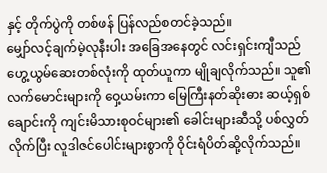နှင့် တိုက်ပွဲကို တစ်ဖန် ပြန်လည်စတင်ခဲ့သည်။
မျှော်လင့်ချက်မဲ့လုနီးပါး အခြေအနေတွင် လင်းရှင်းကျီသည် ဟွေ့ယွမ်ဆေးတစ်လုံးကို ထုတ်ယူကာ မျိုချလိုက်သည်။ သူ၏ လက်မောင်းများကို ဝှေ့ယမ်းကာ မြေကြီးနတ်ဆိုးဓား ဆယ့်ရှစ်ချောင်းကို ကျင်းမိသားစုဝင်များ၏ ခေါင်းများဆီသို့ ပစ်လွှတ်လိုက်ပြီး လူဒါဇင်ပေါင်းများစွာကို ဝိုင်းရံပိတ်ဆို့လိုက်သည်။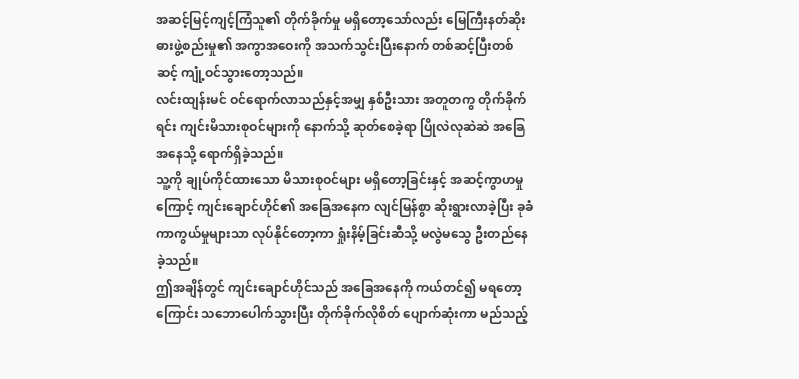အဆင့်မြင့်ကျင့်ကြံသူ၏ တိုက်ခိုက်မှု မရှိတော့သော်လည်း မြေကြီးနတ်ဆိုးဓားဖွဲ့စည်းမှု၏ အကွာအဝေးကို အသက်သွင်းပြီးနောက် တစ်ဆင့်ပြီးတစ်ဆင့် ကျုံ့ဝင်သွားတော့သည်။
လင်းထျန်းမင် ဝင်ရောက်လာသည်နှင့်အမျှ နှစ်ဦးသား အတူတကွ တိုက်ခိုက်ရင်း ကျင်းမိသားစုဝင်များကို နောက်သို့ ဆုတ်စေခဲ့ရာ ပြိုလဲလုဆဲဆဲ အခြေအနေသို့ ရောက်ရှိခဲ့သည်။
သူ့ကို ချုပ်ကိုင်ထားသော မိသားစုဝင်များ မရှိတော့ခြင်းနှင့် အဆင့်ကွာဟမှုကြောင့် ကျင်းချောင်ဟိုင်၏ အခြေအနေက လျင်မြန်စွာ ဆိုးရွားလာခဲ့ပြီး ခုခံကာကွယ်မှုများသာ လုပ်နိုင်တော့ကာ ရှုံးနိမ့်ခြင်းဆီသို့ မလွဲမသွေ ဦးတည်နေခဲ့သည်။
ဤအချိန်တွင် ကျင်းချောင်ဟိုင်သည် အခြေအနေကို ကယ်တင်၍ မရတော့ကြောင်း သဘောပေါက်သွားပြီး တိုက်ခိုက်လိုစိတ် ပျောက်ဆုံးကာ မည်သည့်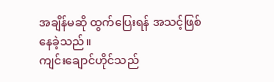အချိန်မဆို ထွက်ပြေးရန် အသင့်ဖြစ်နေခဲ့သည်။
ကျင်းချောင်ဟိုင်သည်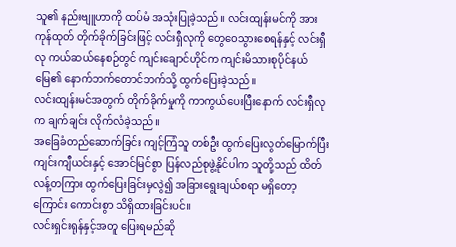သူ၏ နည်းဗျူဟာကို ထပ်မံ အသုံးပြုခဲ့သည်။ လင်းထျန်းမင်ကို အားကုန်ထုတ် တိုက်ခိုက်ခြင်းဖြင့် လင်းရှီလုကို တွေဝေသွားစေရန်နှင့် လင်းရှီလု ကယ်ဆယ်နေစဉ်တွင် ကျင်းချောင်ဟိုင်က ကျင်းမိသားစုပိုင်နယ်မြေ၏ နောက်ဘက်တောင်ဘက်သို့ ထွက်ပြေးခဲ့သည်။
လင်းထျန်းမင်အတွက် တိုက်ခိုက်မှုကို ကာကွယ်ပေးပြီးနောက် လင်းရှီလုက ချက်ချင်း လိုက်လံခဲ့သည်။
အခြေခံတည်ဆောက်ခြင်း ကျင့်ကြံသူ တစ်ဦး ထွက်ပြေးလွတ်မြောက်ပြီး ကျင်းကျီယင်းနှင့် အောင်မြင်စွာ ပြန်လည်စုဖွဲ့နိုင်ပါက သူတို့သည် ထိတ်လန့်တကြား ထွက်ပြေးခြင်းမှလွဲ၍ အခြားရွေးချယ်စရာ မရှိတော့ကြောင်း ကောင်းစွာ သိရှိထားခြင်းပင်။
လင်းရှင်းရုန်နှင့်အတူ ပြေးရမည်ဆို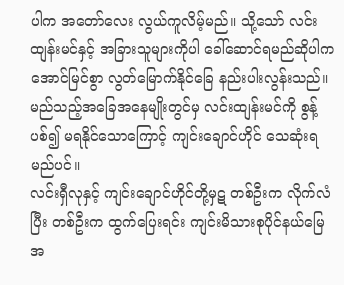ပါက အတော်လေး လွယ်ကူလိမ့်မည်။ သို့သော် လင်းထျန်းမင်နှင့် အခြားသူများကိုပါ ခေါ်ဆောင်ရမည်ဆိုပါက အောင်မြင်စွာ လွတ်မြောက်နိုင်ခြေ နည်းပါးလွန်းသည်။ မည်သည့်အခြေအနေမျိုးတွင်မှ လင်းထျန်းမင်ကို စွန့်ပစ်၍ မရနိုင်သောကြောင့် ကျင်းချောင်ဟိုင် သေဆုံးရမည်ပင်။
လင်းရှီလုနှင့် ကျင်းချောင်ဟိုင်တို့မှဋ တစ်ဦးက လိုက်လံပြီး တစ်ဦးက ထွက်ပြေးရင်း ကျင်းမိသားစုပိုင်နယ်မြေအ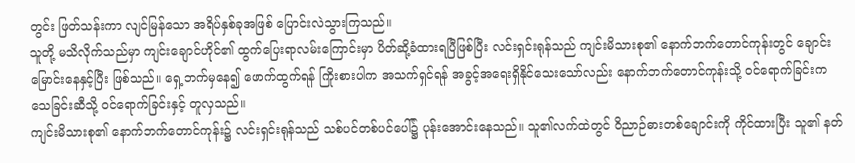တွင်း ဖြတ်သန်းကာ လျင်မြန်သော အရိပ်နှစ်ခုအဖြစ် ပြောင်းလဲသွားကြသည်။
သူတို့ မသိလိုက်သည်မှာ ကျင်းချောင်ဟိုင်၏ ထွက်ပြေးရာလမ်းကြောင်းမှာ ပိတ်ဆို့ခံထားရပြီဖြစ်ပြီး လင်းရှင်းရုန်သည် ကျင်းမိသားစု၏ နောက်ဘက်တောင်ကုန်းတွင် ချောင်းမြောင်းနေနှင့်ပြီး ဖြစ်သည်။ ရှေ့ဘက်မှနေ၍ ဖောက်ထွက်ရန် ကြိုးစားပါက အသက်ရှင်ရန် အခွင့်အရေးရှိနိုင်သေးသော်လည်း နောက်ဘက်တောင်ကုန်းသို့ ဝင်ရောက်ခြင်းက သေခြင်းဆီသို့ ဝင်ရောက်ခြင်းနှင့် တူလှသည်။
ကျင်းမိသားစု၏ နောက်ဘက်တောင်ကုန်း၌ လင်းရှင်းရုန်သည် သစ်ပင်တစ်ပင်ပေါ်၌ ပုန်းအောင်းနေသည်။ သူ၏လက်ထဲတွင် ဝိညာဉ်ဓားတစ်ချောင်းကို ကိုင်ထားပြီး သူ၏ နတ်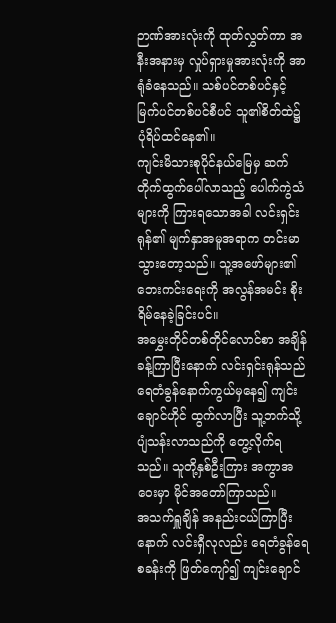ဉာဏ်အားလုံးကို ထုတ်လွှတ်ကာ အနီးအနားမှ လှုပ်ရှားမှုအားလုံးကို အာရုံခံနေသည်။ သစ်ပင်တစ်ပင်နှင့် မြက်ပင်တစ်ပင်စီပင် သူ၏စိတ်ထဲ၌ ပုံရိပ်ထင်နေ၏။
ကျင်းမိသားစုပိုင်နယ်မြေမှ ဆက်တိုက်ထွက်ပေါ်လာသည့် ပေါက်ကွဲသံများကို ကြားရသောအခါ လင်းရှင်းရုန်၏ မျက်နှာအမူအရာက တင်းမာသွားတော့သည်။ သူ့အဖော်များ၏ ဘေးကင်းရေးကို အလွန်အမင်း စိုးရိမ်နေခဲ့ခြင်းပင်။
အမွှေးတိုင်တစ်တိုင်လောင်စာ အချိန်ခန့်ကြာပြီးနောက် လင်းရှင်းရုန်သည် ရေတံခွန်နောက်ကွယ်မှနေ၍ ကျင်းချောင်ဟိုင် ထွက်လာပြီး သူ့ဘက်သို့ ပျံသန်းလာသည်ကို တွေ့လိုက်ရသည်။ သူတို့နှစ်ဦးကြား အကွာအဝေးမှာ မိုင်အတော်ကြာသည်။
အသက်ရှူချိန် အနည်းငယ်ကြာပြီးနောက် လင်းရှီလုလည်း ရေတံခွန်ရေစခန်းကို ဖြတ်ကျော်၍ ကျင်းချောင်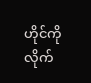ဟိုင်ကို လိုက်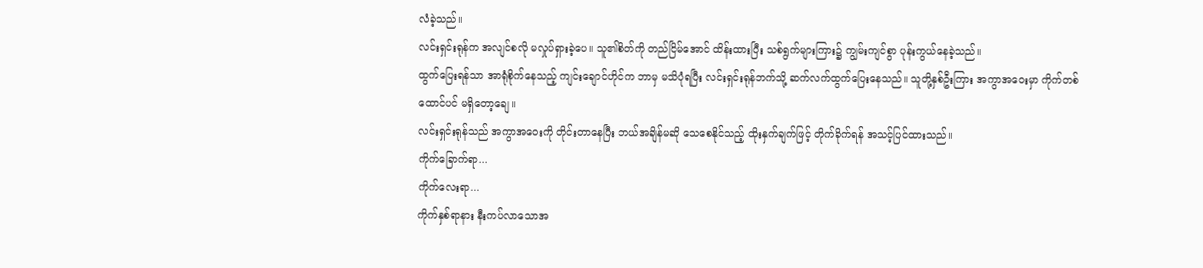လံခဲ့သည်။
လင်းရှင်းရုန်က အလျင်စလို မလှုပ်ရှားခဲ့ပေ။ သူ၏စိတ်ကို တည်ငြိမ်အောင် ထိန်းထားပြီး သစ်ရွက်များကြား၌ ကျွမ်းကျင်စွာ ပုန်းကွယ်နေခဲ့သည်။
ထွက်ပြေးရန်သာ အာရုံစိုက်နေသည့် ကျင်းချောင်ဟိုင်က ဘာမှ မသိပုံရပြီး လင်းရှင်းရုန်ဘက်သို့ ဆက်လက်ထွက်ပြေးနေသည်။ သူတို့နှစ်ဦးကြား အကွာအဝေးမှာ ကိုက်တစ်ထောင်ပင် မရှိတော့ချေ။
လင်းရှင်းရုန်သည် အကွာအဝေးကို တိုင်းတာနေပြီး ဘယ်အချိန်မဆို သေစေနိုင်သည့် ထိုးနှက်ချက်ဖြင့် တိုက်ခိုက်ရန် အသင့်ပြင်ထားသည်။
ကိုက်ခြောက်ရာ...
ကိုက်လေးရာ...
ကိုက်နှစ်ရာနား နီးကပ်လာသောအ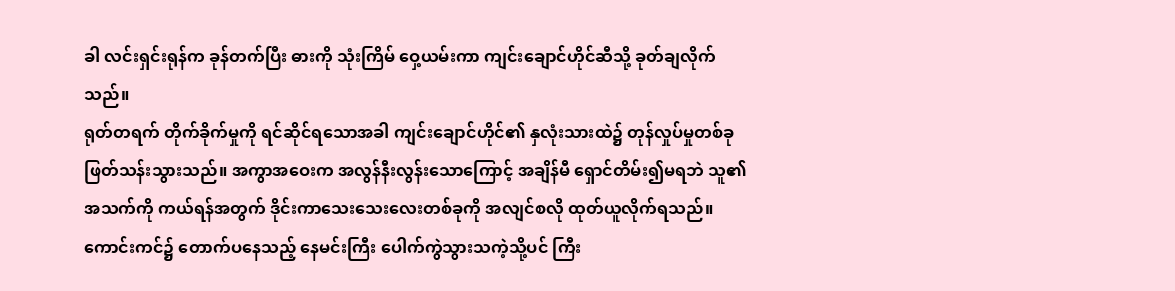ခါ လင်းရှင်းရုန်က ခုန်တက်ပြီး ဓားကို သုံးကြိမ် ဝှေ့ယမ်းကာ ကျင်းချောင်ဟိုင်ဆီသို့ ခုတ်ချလိုက်သည်။
ရုတ်တရက် တိုက်ခိုက်မှုကို ရင်ဆိုင်ရသောအခါ ကျင်းချောင်ဟိုင်၏ နှလုံးသားထဲ၌ တုန်လှုပ်မှုတစ်ခု ဖြတ်သန်းသွားသည်။ အကွာအဝေးက အလွန်နီးလွန်းသောကြောင့် အချိန်မီ ရှောင်တိမ်း၍မရဘဲ သူ၏အသက်ကို ကယ်ရန်အတွက် ဒိုင်းကာသေးသေးလေးတစ်ခုကို အလျင်စလို ထုတ်ယူလိုက်ရသည်။
ကောင်းကင်၌ တောက်ပနေသည့် နေမင်းကြီး ပေါက်ကွဲသွားသကဲ့သို့ပင် ကြီး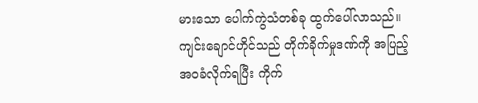မားသော ပေါက်ကွဲသံတစ်ခု ထွက်ပေါ်လာသည်။
ကျင်းချောင်ဟိုင်သည် တိုက်ခိုက်မှုဒဏ်ကို အပြည့်အဝခံလိုက်ရပြီး ကိုက်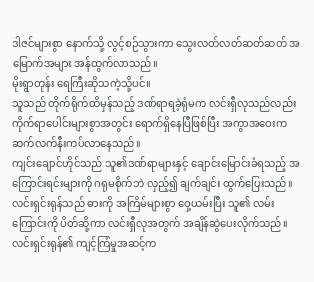ဒါဇင်များစွာ နောက်သို့ လွင့်စဉ်သွားကာ သွေးလတ်လတ်ဆတ်ဆတ် အမြောက်အများ အန်ထွက်လာသည်။
မိုးရွာတုန်း ရေကြီးဆိုသကဲ့သို့ပင်။
သူသည် တိုက်ရိုက်ထိမှန်သည့် ဒဏ်ရာရခဲ့ရုံမက လင်းရှီလုသည်လည်း ကိုက်ရာပေါင်းများစွာအတွင်း ရောက်ရှိနေပြီဖြစ်ပြီး အကွာအဝေးက ဆက်လက်နီးကပ်လာနေသည်။
ကျင်းချောင်ဟိုင်သည် သူ၏ဒဏ်ရာများနှင့် ချောင်းမြောင်းခံရသည့် အကြောင်းရင်းများကို ဂရုမစိုက်ဘဲ လှည့်၍ ချက်ချင်း ထွက်ပြေးသည်။
လင်းရှင်းရုန်သည် ဓားကို အကြိမ်များစွာ ဝှေ့ယမ်းပြီး သူ၏ လမ်းကြောင်းကို ပိတ်ဆို့ကာ လင်းရှီလုအတွက် အချိန်ဆွဲပေးလိုက်သည်။
လင်းရှင်းရုန်၏ ကျင့်ကြံမှုအဆင့်က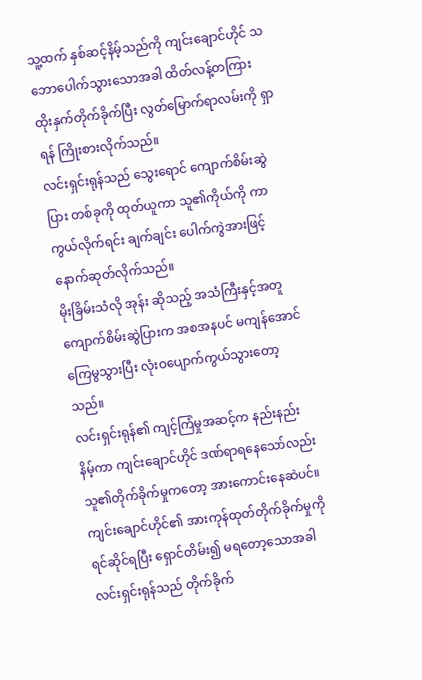သူ့ထက် နှစ်ဆင့်နိမ့်သည်ကို ကျင်းချောင်ဟိုင် သဘောပေါက်သွားသောအခါ ထိတ်လန့်တကြား ထိုးနှက်တိုက်ခိုက်ပြီး လွတ်မြောက်ရာလမ်းကို ရှာရန် ကြိုးစားလိုက်သည်။
လင်းရှင်းရုန်သည် သွေးရောင် ကျောက်စိမ်းဆွဲပြား တစ်ခုကို ထုတ်ယူကာ သူ၏ကိုယ်ကို ကာကွယ်လိုက်ရင်း ချက်ချင်း ပေါက်ကွဲအားဖြင့် နောက်ဆုတ်လိုက်သည်။
မိုးခြိမ်းသံလို အုန်း ဆိုသည့် အသံကြီးနှင့်အတူ ကျောက်စိမ်းဆွဲပြားက အစအနပင် မကျန်အောင် ကြေမွသွားပြီး လုံးဝပျောက်ကွယ်သွားတော့သည်။
လင်းရှင်းရုန်၏ ကျင့်ကြံမှုအဆင့်က နည်းနည်းနိမ့်ကာ ကျင်းချောင်ဟိုင် ဒဏ်ရာရနေသော်လည်း သူ၏တိုက်ခိုက်မှုကတော့ အားကောင်းနေဆဲပင်။
ကျင်းချောင်ဟိုင်၏ အားကုန်ထုတ်တိုက်ခိုက်မှုကို ရင်ဆိုင်ရပြီး ရှောင်တိမ်း၍ မရတော့သောအခါ လင်းရှင်းရုန်သည် တိုက်ခိုက်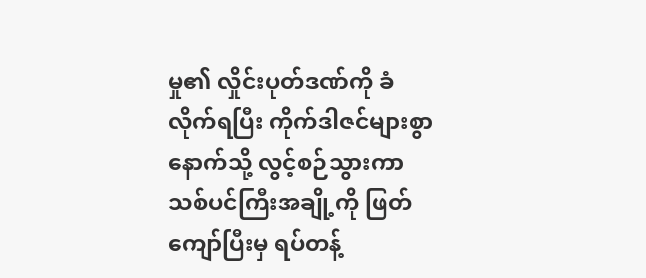မှု၏ လှိုင်းပုတ်ဒဏ်ကို ခံလိုက်ရပြီး ကိုက်ဒါဇင်များစွာ နောက်သို့ လွင့်စဉ်သွားကာ သစ်ပင်ကြီးအချို့ကို ဖြတ်ကျော်ပြီးမှ ရပ်တန့်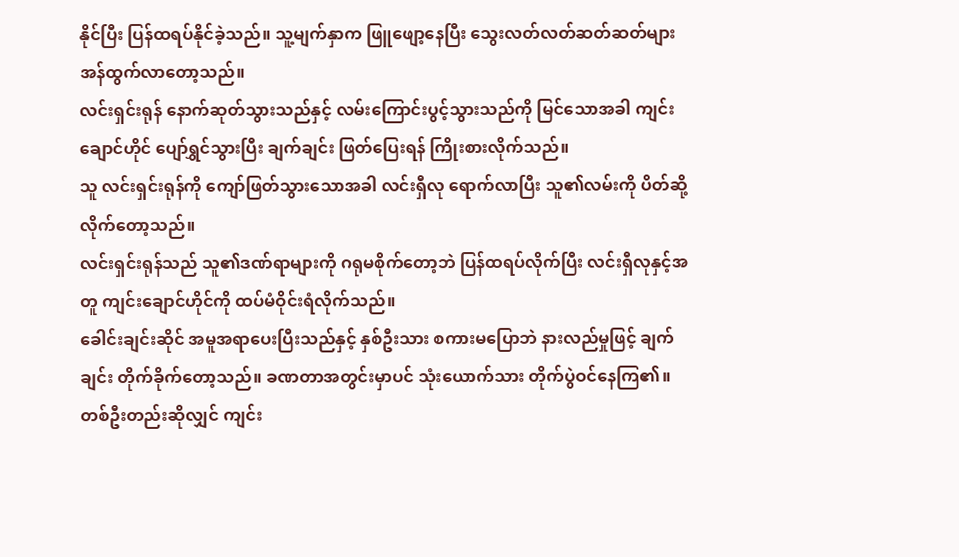နိုင်ပြီး ပြန်ထရပ်နိုင်ခဲ့သည်။ သူ့မျက်နှာက ဖြူဖျော့နေပြီး သွေးလတ်လတ်ဆတ်ဆတ်များ အန်ထွက်လာတော့သည်။
လင်းရှင်းရုန် နောက်ဆုတ်သွားသည်နှင့် လမ်းကြောင်းပွင့်သွားသည်ကို မြင်သောအခါ ကျင်းချောင်ဟိုင် ပျော်ရွှင်သွားပြီး ချက်ချင်း ဖြတ်ပြေးရန် ကြိုးစားလိုက်သည်။
သူ လင်းရှင်းရုန်ကို ကျော်ဖြတ်သွားသောအခါ လင်းရှီလု ရောက်လာပြီး သူ၏လမ်းကို ပိတ်ဆို့လိုက်တော့သည်။
လင်းရှင်းရုန်သည် သူ၏ဒဏ်ရာများကို ဂရုမစိုက်တော့ဘဲ ပြန်ထရပ်လိုက်ပြီး လင်းရှီလုနှင့်အတူ ကျင်းချောင်ဟိုင်ကို ထပ်မံဝိုင်းရံလိုက်သည်။
ခေါင်းချင်းဆိုင် အမူအရာပေးပြီးသည်နှင့် နှစ်ဦးသား စကားမပြောဘဲ နားလည်မှုဖြင့် ချက်ချင်း တိုက်ခိုက်တော့သည်။ ခဏတာအတွင်းမှာပင် သုံးယောက်သား တိုက်ပွဲဝင်နေကြ၏။
တစ်ဦးတည်းဆိုလျှင် ကျင်း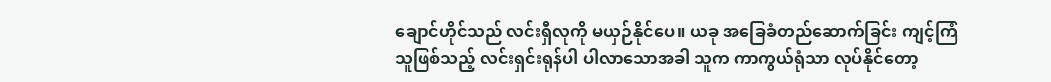ချောင်ဟိုင်သည် လင်းရှီလုကို မယှဉ်နိုင်ပေ။ ယခု အခြေခံတည်ဆောက်ခြင်း ကျင့်ကြံသူဖြစ်သည့် လင်းရှင်းရုန်ပါ ပါလာသောအခါ သူက ကာကွယ်ရုံသာ လုပ်နိုင်တော့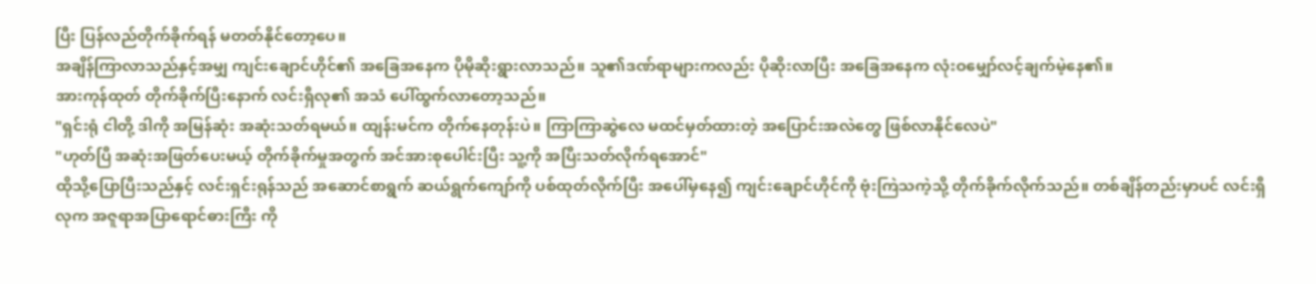ပြီး ပြန်လည်တိုက်ခိုက်ရန် မတတ်နိုင်တော့ပေ။
အချိန်ကြာလာသည်နှင့်အမျှ ကျင်းချောင်ဟိုင်၏ အခြေအနေက ပိုမိုဆိုးရွားလာသည်။ သူ၏ဒဏ်ရာများကလည်း ပိုဆိုးလာပြီး အခြေအနေက လုံးဝမျှော်လင့်ချက်မဲ့နေ၏။
အားကုန်ထုတ် တိုက်ခိုက်ပြီးနောက် လင်းရှီလု၏ အသံ ပေါ်ထွက်လာတော့သည်။
"ရှင်းရုံ ငါတို့ ဒါကို အမြန်ဆုံး အဆုံးသတ်ရမယ်။ ထျန်းမင်က တိုက်နေတုန်းပဲ။ ကြာကြာဆွဲလေ မထင်မှတ်ထားတဲ့ အပြောင်းအလဲတွေ ဖြစ်လာနိုင်လေပဲ"
"ဟုတ်ပြီ အဆုံးအဖြတ်ပေးမယ့် တိုက်ခိုက်မှုအတွက် အင်အားစုပေါင်းပြီး သူ့ကို အပြီးသတ်လိုက်ရအောင်"
ထိုသို့ပြောပြီးသည်နှင့် လင်းရှင်းရုန်သည် အဆောင်စာရွက် ဆယ်ရွက်ကျော်ကို ပစ်ထုတ်လိုက်ပြီး အပေါ်မှနေ၍ ကျင်းချောင်ဟိုင်ကို ဗုံးကြဲသကဲ့သို့ တိုက်ခိုက်လိုက်သည်။ တစ်ချိန်တည်းမှာပင် လင်းရှီလုက အဇူရာအပြာရောင်ဓားကြီး ကို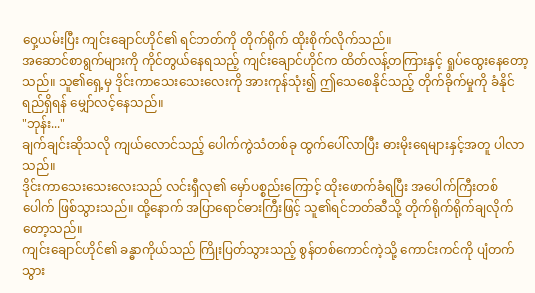ဝှေ့ယမ်းပြီး ကျင်းချောင်ဟိုင်၏ ရင်ဘတ်ကို တိုက်ရိုက် ထိုးစိုက်လိုက်သည်။
အဆောင်စာရွက်များကို ကိုင်တွယ်နေရသည့် ကျင်းချောင်ဟိုင်က ထိတ်လန့်တကြားနှင့် ရှုပ်ထွေးနေတော့သည်။ သူ၏ရှေ့မှ ဒိုင်းကာသေးသေးလေးကို အားကုန်သုံး၍ ဤသေစေနိုင်သည့် တိုက်ခိုက်မှုကို ခံနိုင်ရည်ရှိရန် မျှော်လင့်နေသည်။
"ဘုန်း..."
ချက်ချင်းဆိုသလို ကျယ်လောင်သည့် ပေါက်ကွဲသံတစ်ခု ထွက်ပေါ်လာပြီး ဓားမိုးရေများနှင့်အတူ ပါလာသည်။
ဒိုင်းကာသေးသေးလေးသည် လင်းရှီလု၏ မှော်ပစ္စည်းကြောင့် ထိုးဖောက်ခံရပြီး အပေါက်ကြီးတစ်ပေါက် ဖြစ်သွားသည်။ ထို့နောက် အပြာရောင်ဓားကြီးဖြင့် သူ၏ရင်ဘတ်ဆီသို့ တိုက်ရိုက်ရိုက်ချလိုက်တော့သည်။
ကျင်းချောင်ဟိုင်၏ ခန္ဓာကိုယ်သည် ကြိုးပြတ်သွားသည့် စွန်တစ်ကောင်ကဲ့သို့ ကောင်းကင်ကို ပျံတက်သွား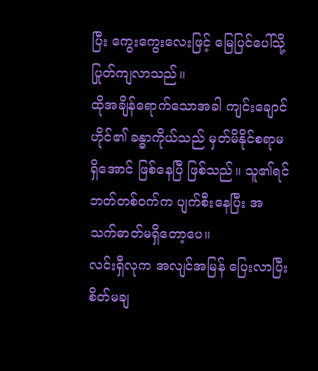ပြီး ကွေးကွေးလေးဖြင့် မြေပြင်ပေါ်သို့ ပြုတ်ကျလာသည်။
ထိုအချိန်ရောက်သောအခါ ကျင်းချောင်ဟိုင်၏ ခန္ဓာကိုယ်သည် မှတ်မိနိုင်စရာမရှိအောင် ဖြစ်နေပြီ ဖြစ်သည်။ သူ၏ရင်ဘတ်တစ်ဝက်က ပျက်စီးနေပြီး အသက်ဓာတ်မရှိတော့ပေ။
လင်းရှီလုက အလျင်အမြန် ပြေးလာပြီး စိတ်မချ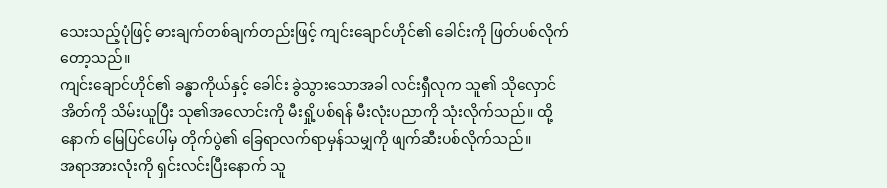သေးသည့်ပုံဖြင့် ဓားချက်တစ်ချက်တည်းဖြင့် ကျင်းချောင်ဟိုင်၏ ခေါင်းကို ဖြတ်ပစ်လိုက်တော့သည်။
ကျင်းချောင်ဟိုင်၏ ခန္ဓာကိုယ်နှင့် ခေါင်း ခွဲသွားသောအခါ လင်းရှီလုက သူ၏ သိုလှောင်အိတ်ကို သိမ်းယူပြီး သု၏အလောင်းကို မီးရှို့ပစ်ရန် မီးလုံးပညာကို သုံးလိုက်သည်။ ထို့နောက် မြေပြင်ပေါ်မှ တိုက်ပွဲ၏ ခြေရာလက်ရာမှန်သမျှကို ဖျက်ဆီးပစ်လိုက်သည်။
အရာအားလုံးကို ရှင်းလင်းပြီးနောက် သူ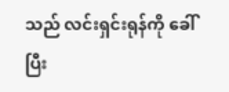သည် လင်းရှင်းရုန်ကို ခေါ်ပြီး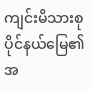ကျင်းမိသားစုပိုင်နယ်မြေ၏ အ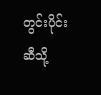တွင်းပိုင်းဆီသို့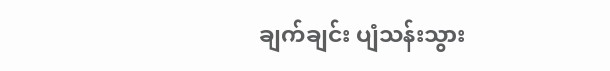ချက်ချင်း ပျံသန်းသွား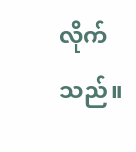လိုက်သည်။